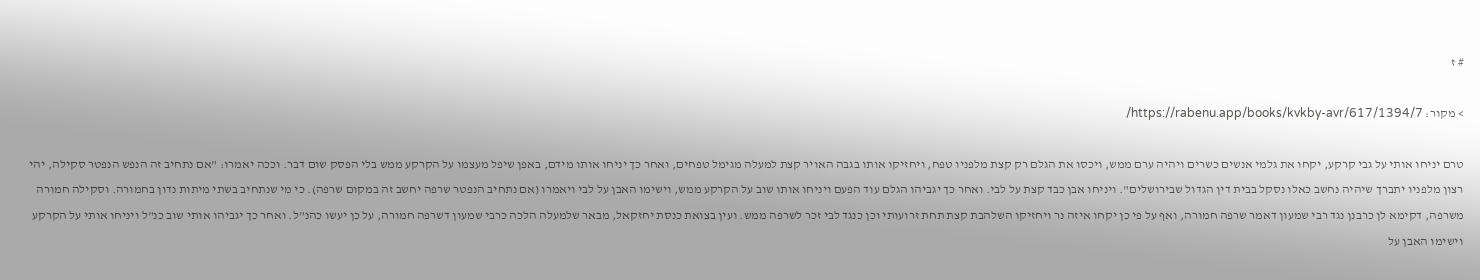# ז

> מקור: https://rabenu.app/books/kvkby-avr/617/1394/7/

טרם יניחו אותי על גבי קרקע, יקחו את גלמי אנשים כשרים ויהיה ערם ממש, ויכסו את הגלם רק קצת מלפניו טפח, ויחזיקו אותו בגבה האויר קצת למעלה מגימל טפחים, ואחר כך יניחו אותו מידם, באפן שיפל מעצמו על הקרקע ממש בלי הפסק שום דבר. וככה יאמרו: "אם נתחיב זה הנפש הנפטר סקילה, יהי רצון מלפניו יתברך שיהיה נחשב כאלו נסקל בבית דין הגדול שבירושלים". ויניחו אבן כבד קצת על לבי. ואחר כך יגביהו הגלם עוד הפעם ויניחו אותו שוב על הקרקע ממש, וישימו האבן על לבי ויאמרו (אם נתחיב הנפטר שרפה יחשב זה במקום שרפה). כי מי שנתחיב בשתי מיתות נדון בחמורה. וסקילה חמורה משרפה, דקימא לן כרבנן נגד רבי שמעון דאמר שרפה חמורה, ואף על פי כן יקחו איזה נר ויחזיקו השלהבת קצת תחת זרועותי וכן כנגד לבי זכר לשרפה ממש. ועין בצואת כנסת יחזקאל, מבאר שלמעלה הלכה כרבי שמעון דשרפה חמורה, על כן יעשו כהנ"ל. ואחר כך יגביהו אותי שוב כנ"ל ויניחו אותי על הקרקע וישימו האבן על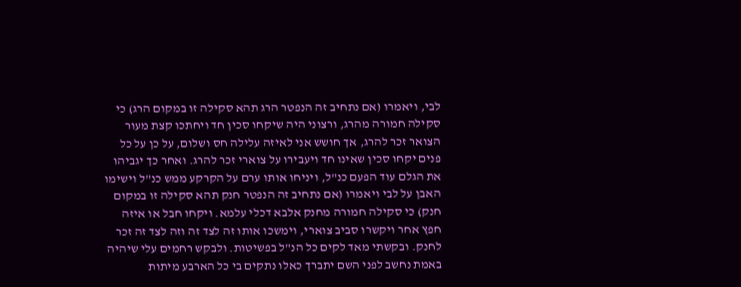לבי, ויאמרו (אם נתחיב זה הנפטר הרג תהא סקילה זו במקום הרג) כי סקילה חמורה מהרג, ורצוני היה שיקחו סכין חד ויחתכו קצת מעור הצואר זכר להרג, אך חושש אני לאיזה עלילה חס ושלום, על כן על כל פנים יקחו סכין שאינו חד ויעבירו על צוארי זכר להרג. ואחר כך יגביהו את הגלם עוד הפעם כנ"ל, ויניחו אותו ערם על הקרקע ממש כנ"ל וישימו האבן על לבי ויאמרו (אם נתחיב זה הנפטר חנק תהא סקילה זו במקום חנק) כי סקילה חמורה מחנק אלבא דכלי עלמא. ויקחו חבל או איזה חפץ אחר ויקשרו סביב צוארי, וימשכו אותו זה לצד זה וזה לצד זה זכר לחנק. ובקשתי מאד לקים כל הנ"ל בפשיטות. ולבקש רחמים עלי שיהיה באמת נחשב לפני השם יתברך כאלו נתקים בי כל הארבע מיתות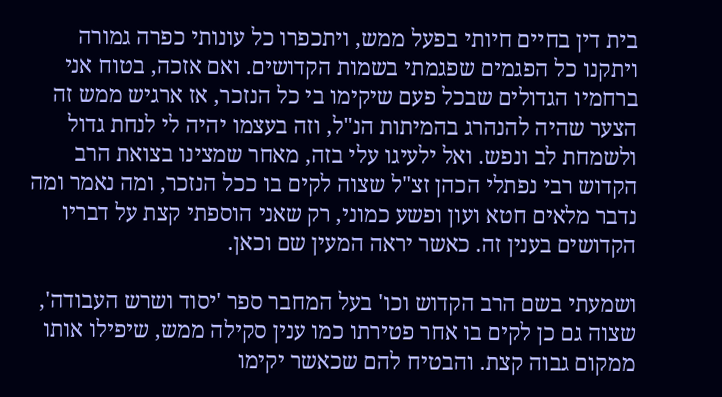בית דין בחיים חיותי בפעל ממש, ויתכפרו כל עונותי כפרה גמורה ויתקנו כל הפגמים שפגמתי בשמות הקדושים. ואם אזכה, בטוח אני ברחמיו הגדולים שבכל פעם שיקימו בי כל הנזכר, אז ארגיש ממש זה הצער שהיה להנהרג בהמיתות הנ"ל, וזה בעצמו יהיה לי לנחת גדול ולשמחת לב ונפש. ואל ילעיגו עלי בזה, מאחר שמצינו בצואת הרב הקדוש רבי נפתלי הכהן זצ"ל שצוה לקים בו ככל הנזכר, ומה נאמר ומה נדבר מלאים חטא ועון ופשע כמוני, רק שאני הוספתי קצת על דבריו הקדושים בענין זה. כאשר יראה המעין שם וכאן.

ושמעתי בשם הרב הקדוש וכו' בעל המחבר ספר 'יסוד ושרש העבודה', שצוה גם כן לקים בו אחר פטירתו כמו ענין סקילה ממש, שיפילו אותו ממקום גבוה קצת. והבטיח להם שכאשר יקימו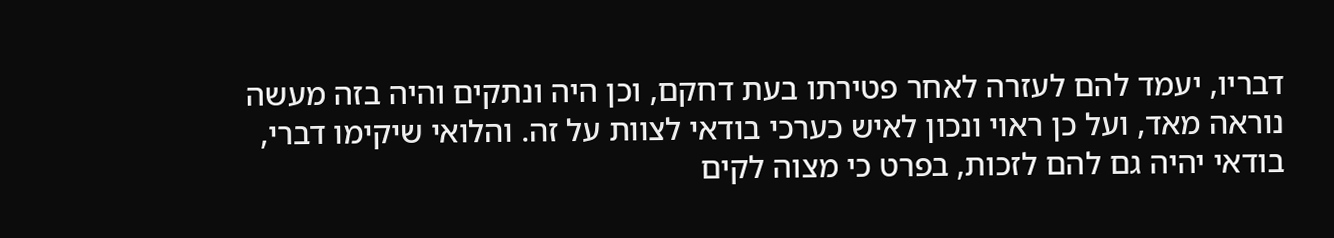דבריו, יעמד להם לעזרה לאחר פטירתו בעת דחקם, וכן היה ונתקים והיה בזה מעשה נוראה מאד, ועל כן ראוי ונכון לאיש כערכי בודאי לצוות על זה. והלואי שיקימו דברי, בודאי יהיה גם להם לזכות, בפרט כי מצוה לקים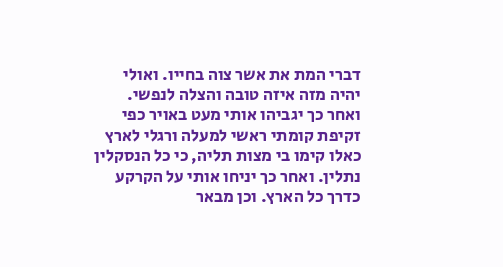דברי המת את אשר צוה בחייו. ואולי יהיה מזה איזה טובה והצלה לנפשי. ואחר כך יגביהו אותי מעט באויר כפי זקיפת קומתי ראשי למעלה ורגלי לארץ כאלו קימו בי מצות תליה, כי כל הנסקלין נתלין. ואחר כך יניחו אותי על הקרקע כדרך כל הארץ. וכן מבאר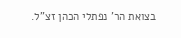בצואת הר' נפתלי הכהן זצ"ל.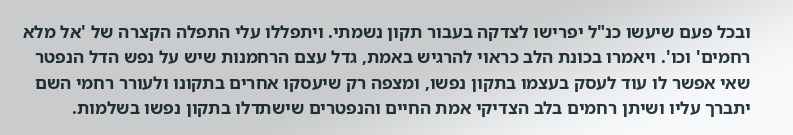ובכל פעם שיעשו כנ"ל יפרישו לצדקה בעבור תקון נשמתי. ויתפללו עלי התפלה הקצרה של 'אל מלא רחמים' וכו'. ויאמרו בכונת הלב כראוי להרגיש באמת, גדל עצם הרחמנות שיש על נפש הדל הנפטר שאי אפשר לו עוד לעסק בעצמו בתקון נפשו, ומצפה רק שיעסקו אחרים בתקונו ולעורר רחמי השם יתברך עליו ושיתן רחמים בלב הצדיקי אמת החיים והנפטרים שישתדלו בתקון נפשו בשלמות.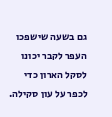גם בשעה שישפכו העפר לקבר יכונו לסקל הארון כדי לכפר על עון סקילה.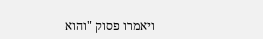ויאמרו פסוק "והוא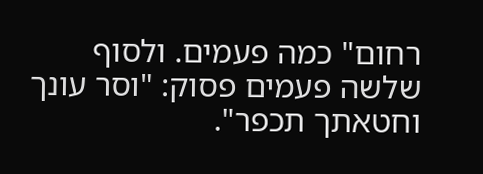רחום" כמה פעמים. ולסוף שלשה פעמים פסוק: "וסר עונך וחטאתך תכפר".